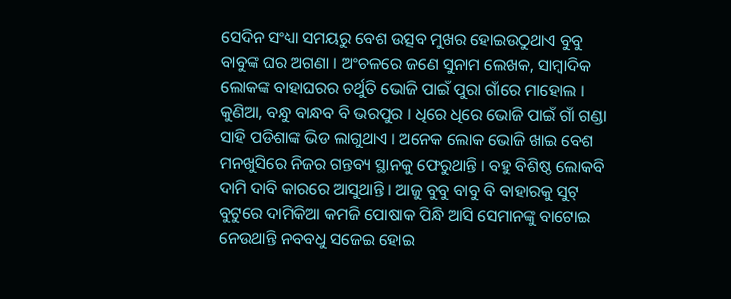ସେଦିନ ସଂଧ୍ୟା ସମୟରୁ ବେଶ ଉତ୍ସବ ମୁଖର ହୋଇଉଠୁଥାଏ ବୁବୁ ବାବୁଙ୍କ ଘର ଅଗଣା । ଅଂଚଳରେ ଜଣେ ସୁନାମ ଲେଖକ, ସାମ୍ବାଦିକ ଲୋକଙ୍କ ବାହାଘରର ଚର୍ଥୁତି ଭୋଜି ପାଇଁ ପୁରା ଗାଁରେ ମାହୋଲ । କୁଣିଆ, ବନ୍ଧୁ ବାନ୍ଧବ ବି ଭରପୁର । ଧିରେ ଧିରେ ଭୋଜି ପାଇଁ ଗାଁ ଗଣ୍ଡା ସାହି ପଡିଶାଙ୍କ ଭିଡ ଲାଗୁଥାଏ । ଅନେକ ଲୋକ ଭୋଜି ଖାଇ ବେଶ ମନଖୁସିରେ ନିଜର ଗନ୍ତବ୍ୟ ସ୍ଥାନକୁ ଫେରୁଥାନ୍ତି । ବହୁ ବିଶିଷ୍ଠ ଲୋକବି ଦାମି ଦାବି କାରରେ ଆସୁଥାନ୍ତି । ଆଜୁ ବୁବୁ ବାବୁ ବି ବାହାରକୁ ସୁଟ୍ ବୁଟୁରେ ଦାମିକିଆ କମଜି ପୋଷାକ ପିନ୍ଧି ଆସି ସେମାନଙ୍କୁ ବାଟୋଇ ନେଉଥାନ୍ତି ନବବଧୁ ସଜେଇ ହୋଇ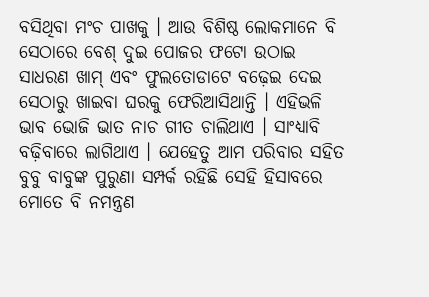ବସିଥିବା ମଂଚ ପାଖକୁ । ଆଉ ବିଶିଷ୍ଠ ଲୋକମାନେ ବି ସେଠାରେ ବେଶ୍ ଦୁଇ ପୋଜର ଫଟୋ ଉଠାଇ ସାଧରଣ ଖାମ୍ ଏବଂ ଫୁଲତୋଡାଟେ ବଢ଼େଇ ଦେଇ ସେଠାରୁ ଖାଇବା ଘରକୁ ଫେରିଆସିଥାନ୍ତି । ଏହିଭଳି ଭାବ ଭୋଜି ଭାତ ନାଚ ଗୀତ ଚାଲିଥାଏ । ସାଂଧ୍ୟାବି ବଢ଼ିବାରେ ଲାଗିଥାଏ । ଯେହେତୁ ଆମ ପରିବାର ସହିତ ବୁବୁ ବାବୁଙ୍କ ପୁରୁଣା ସମ୍ପର୍କ ରହିଛି ସେହି ହିସାବରେ ମୋତେ ବି ନମନ୍ତ୍ରଣ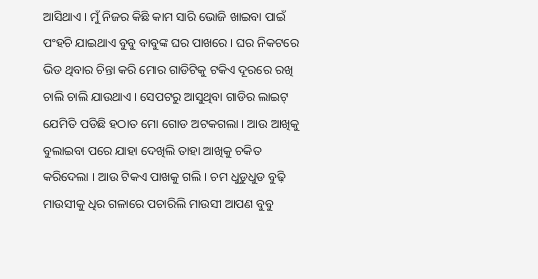ଆସିଥାଏ । ମୁଁ ନିଜର କିଛି କାମ ସାରି ଭୋଜି ଖାଇବା ପାଇଁ ପଂହଚି ଯାଇଥାଏ ବୁବୁ ବାବୁଙ୍କ ଘର ପାଖରେ । ଘର ନିକଟରେ ଭିଡ ଥିବାର ଚିନ୍ତା କରି ମୋର ଗାଡିଟିକୁ ଟକିଏ ଦୂରରେ ରଖି ଚାଲି ଚାଲି ଯାଉଥାଏ । ସେପଟରୁ ଆସୁଥିବା ଗାଡିର ଲାଇଟ୍ ଯେମିତି ପଡିଛି ହଠାତ ମୋ ଗୋଡ ଅଟକଗଲା । ଆଉ ଆଖିକୁ ବୁଲାଇବା ପରେ ଯାହା ଦେଖିଲି ତାହା ଆଖିକୁ ଚକିତ କରିଦେଲା । ଆଉ ଟିକଏ ପାଖକୁ ଗଲି । ଚମ ଧୁଡୁଧୁଡ ବୁଢ଼ି ମାଉସୀକୁ ଧିର ଗଳାରେ ପଚାରିଲି ମାଉସୀ ଆପଣ ବୁବୁ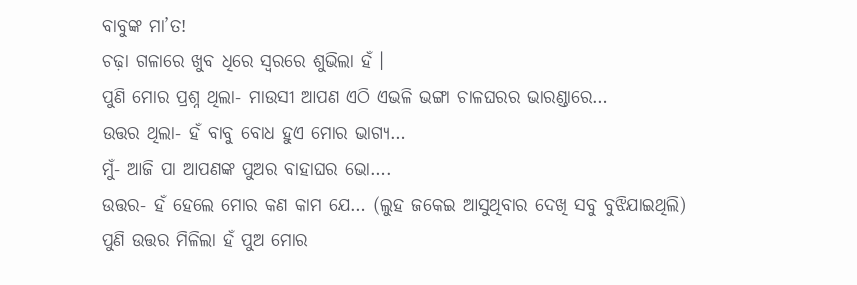ବାବୁଙ୍କ ମା’ତ!
ଚଢ଼ା ଗଳାରେ ଖୁବ ଧିରେ ସ୍ୱରରେ ଶୁଭିଲା ହଁ ।
ପୁଣି ମୋର ପ୍ରଶ୍ନ ଥିଲା- ମାଉସୀ ଆପଣ ଏଠି ଏଭଳି ଭଙ୍ଗା ଚାଳଘରର ଭାରଣ୍ଡାରେ…
ଉତ୍ତର ଥିଲା- ହଁ ବାବୁ ବୋଧ ହୁଏ ମୋର ଭାଗ୍ୟ…
ମୁଁ- ଆଜି ପା ଆପଣଙ୍କ ପୁଅର ବାହାଘର ଭୋ….
ଉତ୍ତର- ହଁ ହେଲେ ମୋର କଣ କାମ ଯେ… (ଲୁହ ଜକେଇ ଆସୁଥିବାର ଦେଖି ସବୁ ବୁଝିଯାଇଥିଲି)
ପୁଣି ଉତ୍ତର ମିଳିଲା ହଁ ପୁଅ ମୋର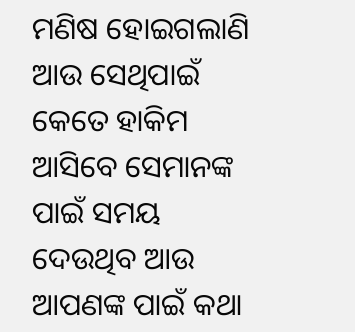ମଣିଷ ହୋଇଗଲାଣି ଆଉ ସେଥିପାଇଁ କେତେ ହାକିମ ଆସିବେ ସେମାନଙ୍କ ପାଇଁ ସମୟ ଦେଉଥିବ ଆଉ ଆପଣଙ୍କ ପାଇଁ କଥା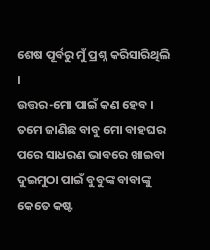ଶେଷ ପୂର୍ବରୁ ମୁଁ ପ୍ରଶ୍ନ କରିସାରିଥିଲି ।
ଉତ୍ତର-ମୋ ପାଇଁ କଣ ହେବ । ତମେ ଜାଣିଛ ବାବୁ ମୋ ବାହଘର ପରେ ସାଧରଣ ଭାବରେ ଖାଇବା ଦୁଇମୁଠା ପାଇଁ ବୁବୁଙ୍କ ବାବାଙ୍କୁ କେତେ କଷ୍ଟ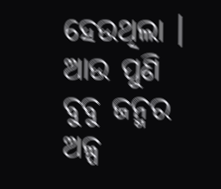ହେଉଥିଲା । ଆଉ ପୁଣି ବୁବୁ ଜନ୍ମର ଅଳ୍ପ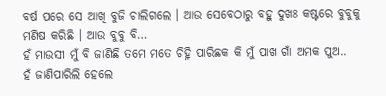ବର୍ଷ ପରେ ସେ ଆଖି ବୁଜି ଚାଲିଗଲେ । ଆଉ ସେବେଠାରୁ ବହୁ ଦୁଖଃ କଷ୍ଟରେ ବୁବୁକୁ ମଣିଷ କରିଛି । ଆଉ ବୁବୁ ବି…
ହଁ ମାଉସୀ ମୁଁ ବି ଜାଣିଛି ତମେ ମତେ ଚିହ୍ନି ପାରିଛକ କି ମୁଁ ପାଖ ଗାଁ ଅମକ ପୁଅ..
ହଁ ଜାଣିପାରିଲି ହେଲେ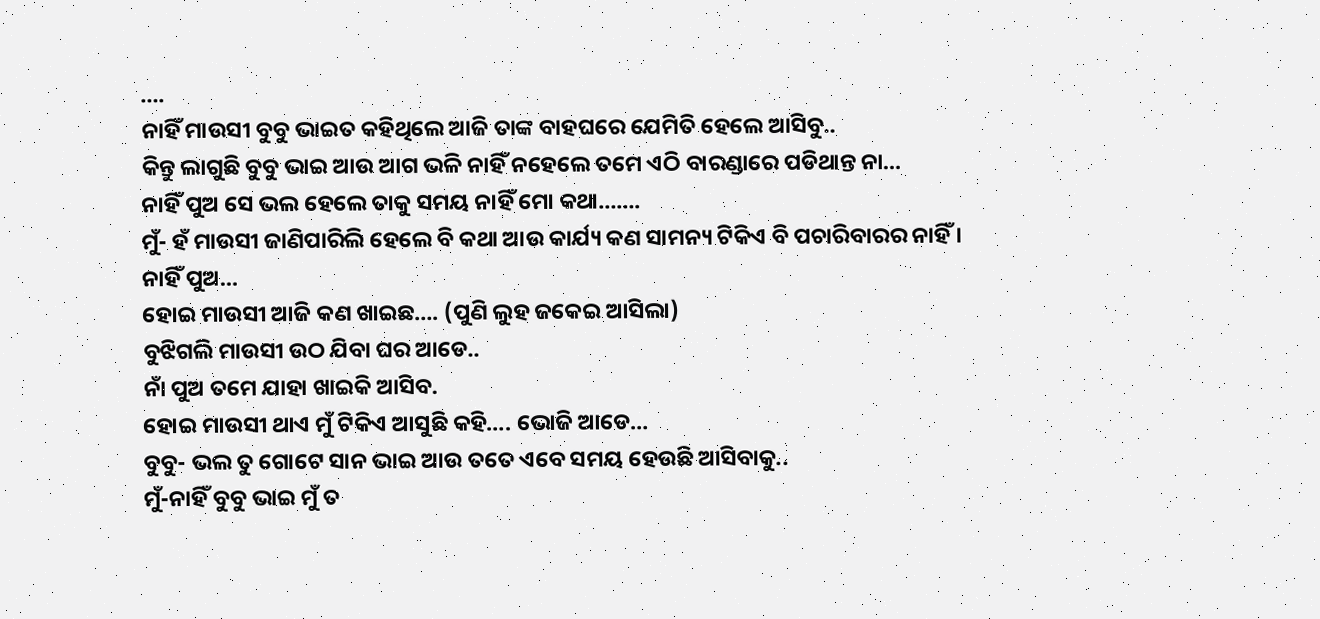….
ନାହିଁ ମାଉସୀ ବୁବୁ ଭାଇତ କହିଥିଲେ ଆଜି ତାଙ୍କ ବାହଘରେ ଯେମିତି ହେଲେ ଆସିବୁ..
କିନ୍ତୁ ଲାଗୁଛି ବୁବୁ ଭାଇ ଆଉ ଆଗ ଭଳି ନାହିଁ ନହେଲେ ତମେ ଏଠି ବାରଣ୍ଡାରେ ପଡିଥାନ୍ତ ନା…
ନାହିଁ ପୁଅ ସେ ଭଲ ହେଲେ ତାକୁ ସମୟ ନାହିଁ ମୋ କଥା…….
ମୁଁ- ହଁ ମାଉସୀ ଜାଣିପାରିଲି ହେଲେ ବି କଥା ଆଉ କାର୍ଯ୍ୟ କଣ ସାମନ୍ୟ ଟିକିଏ ବି ପଚାରିବାରର ନାହିଁ ।
ନାହିଁ ପୁଅ…
ହୋଇ ମାଉସୀ ଆଜି କଣ ଖାଇଛ…. (ପୁଣି ଲୁହ ଜକେଇ ଆସିଲା)
ବୁଝିଗଲି ମାଉସୀ ଉଠ ଯିବା ଘର ଆଡେ..
ନାଁ ପୁଅ ତମେ ଯାହା ଖାଇକି ଆସିବ.
ହୋଇ ମାଉସୀ ଥାଏ ମୁଁ ଟିକିଏ ଆସୁଛି କହି…. ଭୋଜି ଆଡେ…
ବୁବୁ- ଭଲ ତୁ ଗୋଟେ ସାନ ଭାଇ ଆଉ ତତେ ଏବେ ସମୟ ହେଉଛି ଆସିବାକୁ..
ମୁଁ-ନାହିଁ ବୁବୁ ଭାଇ ମୁଁ ତ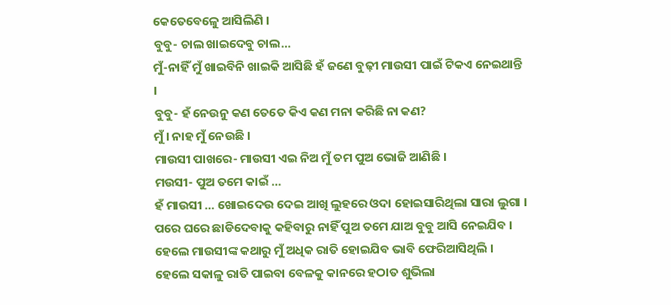କେତେବେଳେୁ ଆସିଲିଣି ।
ବୁବୁ- ଚାଲ ଖାଇଦେବୁ ଚାଲ…
ମୁଁ-ନାହିଁ ମୁଁ ଖାଇବିନି ଖାଇକି ଆସିଛି ହଁ ଜଣେ ବୁଢ଼ୀ ମାଉସୀ ପାଇଁ ଟିକଏ ନେଇଥାନ୍ତି ।
ବୁବୁ- ହଁ ନେଉନୁ କଣ ତେତେ କିଏ କଣ ମନା କରିଛି ନା କଣ?
ମୁଁ । ନାହ ମୁଁ ନେଉଛି ।
ମାଉସୀ ପାଖରେ- ମାଉସୀ ଏଇ ନିଅ ମୁଁ ତମ ପୁଅ ଭୋଜି ଆଣିଛି ।
ମଉସୀ- ପୁଅ ତମେ କାଇଁ …
ହଁ ମାଉସୀ … ଖୋଇଦେଉ ଦେଇ ଆଖି ଲୁହରେ ଓଦା ହୋଇସାରିଥିଲା ସାରା ଲୁଗା । ପରେ ଘରେ ଛାଡିଦେବାକୁ କହିବାରୁ ନାହିଁ ପୁଅ ତମେ ଯାଅ ବୁବୁ ଆସି ନେଇଯିବ ।
ହେଲେ ମାଉସୀଙ୍କ କଥାରୁ ମୁଁ ଅଧିକ ରାତି ହୋଇଯିବ ଭାବି ଫେରିଆସିଥିଲି ।
ହେଲେ ସକାଳୁ ରାତି ପାଇବା ବେଳକୁ କାନରେ ହଠାତ ଶୁଭିଲା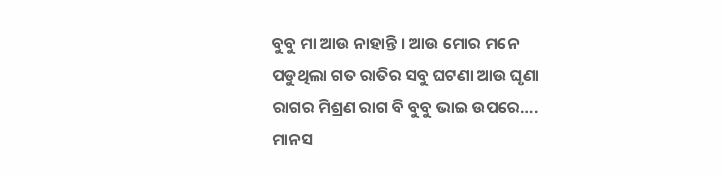ବୁବୁ ମା ଆଉ ନାହାନ୍ତି । ଆଉ ମୋର ମନେ ପଡୁଥିଲା ଗତ ରାତିର ସବୁ ଘଟଣା ଆଉ ଘୃଣା ରାଗର ମିଶ୍ରଣ ରାଗ ବି ବୁବୁ ଭାଇ ଉପରେ….
ମାନସ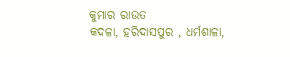କୁମାର ରାଉତ
କଦଳା, ହରିଦାସପୁର , ଧର୍ମଶାଳା,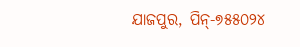ଯାଜପୁର, ପିନ୍-୭୫୫୦୨୪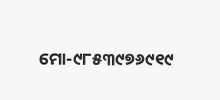ମୋ-୯୮୫୩୯୭୬୯୧୯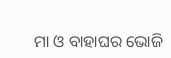ମା ଓ ବାହାଘର ଭୋଜି